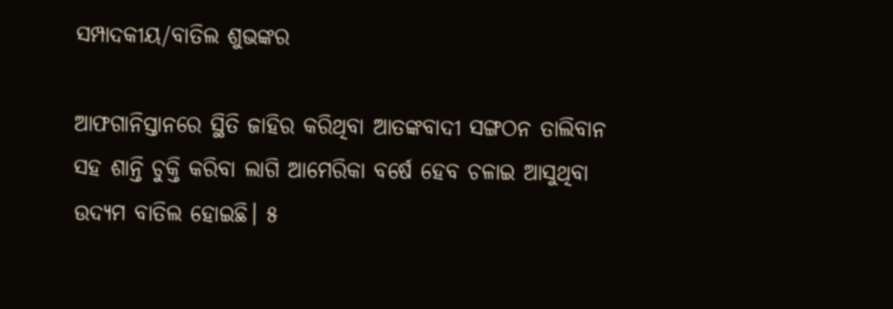ସମ୍ପାଦକୀୟ/ବାତିଲ ଶୁଭଙ୍କର

ଆଫଗାନିସ୍ତାନରେ ସ୍ଥିତି ଜାହିର କରିଥିବା ଆତଙ୍କବାଦୀ ସଙ୍ଗଠନ ତାଲିବାନ ସହ ଶାନ୍ତି ଚୁକ୍ତି କରିବା ଲାଗି ଆମେରିକା ବର୍ଷେ ହେବ ଚଳାଇ ଆସୁଥିବା ଉଦ୍ୟମ ବାତିଲ ହୋଇଛି। ୫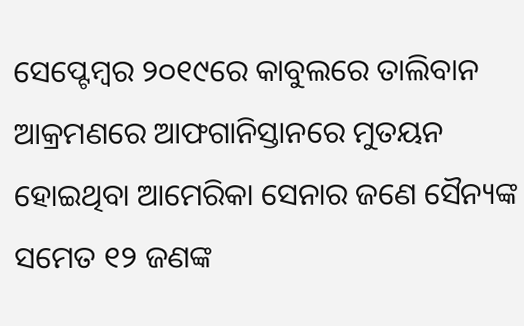ସେପ୍ଟେମ୍ବର ୨୦୧୯ରେ କାବୁଲରେ ତାଲିବାନ ଆକ୍ରମଣରେ ଆଫଗାନିସ୍ତାନରେ ମୁତୟନ ହୋଇଥିବା ଆମେରିକା ସେନାର ଜଣେ ସୈନ୍ୟଙ୍କ ସମେତ ୧୨ ଜଣଙ୍କ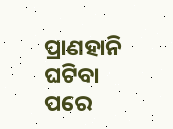ପ୍ରାଣହାନି ଘଟିବା ପରେ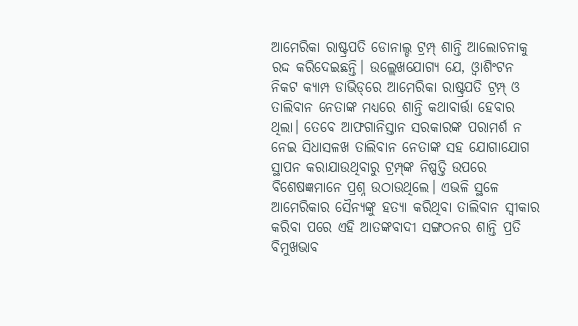ଆମେରିକା ରାଷ୍ଟ୍ରପତି ଡୋନାଲ୍ଡ ଟ୍ରମ୍ପ୍‌ ଶାନ୍ତି ଆଲୋଚନାକୁ ରଦ୍ଦ କରିଦେଇଛନ୍ତି। ଉଲ୍ଲେଖଯୋଗ୍ୟ ଯେ, ଓ୍ବାଶିଂଟନ ନିକଟ କ୍ୟାମ୍ପ ଡାଭିଡ୍‌ରେ ଆମେରିକା ରାଷ୍ଟ୍ରପତି ଟ୍ରମ୍ପ୍‌ ଓ ତାଲିବାନ ନେତାଙ୍କ ମଧ୍ୟରେ ଶାନ୍ତି କଥାବାର୍ତ୍ତା ହେବାର ଥିଲା। ତେବେ ଆଫଗାନିସ୍ତାନ ସରକାରଙ୍କ ପରାମର୍ଶ ନ ନେଇ ସିଧାସଳଖ ତାଲିବାନ ନେତାଙ୍କ ସହ ଯୋଗାଯୋଗ ସ୍ଥାପନ କରାଯାଉଥିବାରୁ ଟ୍ରମ୍ପ୍‌ଙ୍କ ନିଷ୍ପତ୍ତି ଉପରେ ବିଶେଷଜ୍ଞମାନେ ପ୍ରଶ୍ନ ଉଠାଉଥିଲେ। ଏଭଳି ସ୍ଥଳେ ଆମେରିକାର ସୈନ୍ୟଙ୍କୁ ହତ୍ୟା କରିଥିବା ତାଲିବାନ ସ୍ବୀକାର କରିବା ପରେ ଏହି ଆତଙ୍କବାଦୀ ସଙ୍ଗଠନର ଶାନ୍ତି ପ୍ରତି ବିମୁଖଭାବ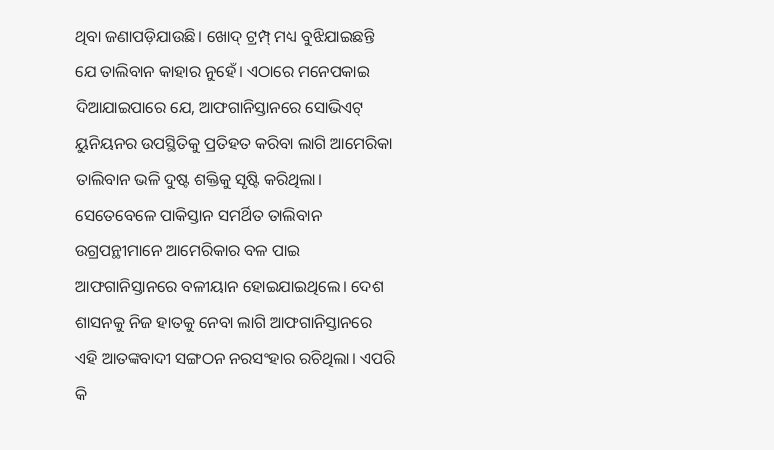ଥିବା ଜଣାପଡ଼ିଯାଉଛି। ଖୋଦ୍‌ ଟ୍ରମ୍ପ୍‌ ମଧ୍ୟ ବୁଝିଯାଇଛନ୍ତି ଯେ ତାଲିବାନ କାହାର ନୁହେଁ। ଏଠାରେ ମନେପକାଇ ଦିଆଯାଇପାରେ ଯେ, ଆଫଗାନିସ୍ତାନରେ ସୋଭିଏଟ୍‌ ୟୁନିୟନର ଉପସ୍ଥିତିକୁ ପ୍ରତିହତ କରିବା ଲାଗି ଆମେରିକା ତାଲିବାନ ଭଳି ଦୁଷ୍ଟ ଶକ୍ତିକୁ ସୃଷ୍ଟି କରିଥିଲା। ସେତେବେଳେ ପାକିସ୍ତାନ ସମର୍ଥିତ ତାଲିବାନ ଉଗ୍ରପନ୍ଥୀମାନେ ଆମେରିକାର ବଳ ପାଇ ଆଫଗାନିସ୍ତାନରେ ବଳୀୟାନ ହୋଇଯାଇଥିଲେ। ଦେଶ ଶାସନକୁ ନିଜ ହାତକୁ ନେବା ଲାଗି ଆଫଗାନିସ୍ତାନରେ ଏହି ଆତଙ୍କବାଦୀ ସଙ୍ଗଠନ ନରସଂହାର ରଚିଥିଲା। ଏପରି କି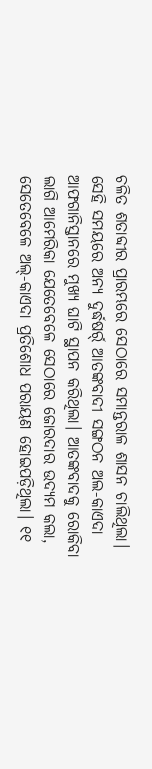ଚଳିତ ଶତାବ୍ଦୀର ପ୍ରାରମ୍ଭରେ ସେଠାରେ ସମାନ୍ତରାଳ ଶାସନ ଚାଲିଥିଲା। ସେହି ସମୟରେ ଅନ୍ୟ ଦୁର୍ଦ୍ଧଷର୍ର୍ ଆତଙ୍କବାଦୀ ସଙ୍ଗଠନ ଅଲ-କାଏଦା ଆଫଗାନିସ୍ତାନରେ ମୁଖ୍ୟ ଘାଟି ସ୍ଥାପନ କରିଥିଲା। ଆତଙ୍କବାଦକୁ ରୋକିବା ଲାଗି ଆମେରିକା ଯେତେବେଳେ ସେଠାରେ ଜୋରଦାର ଉଦ୍ୟମ କଲା, ସେତେବେଳେ ଅଲ୍‌-କାଏଦା ପ୍ରତିଶୋଧ ପରାୟଣ ହୋଇପଡ଼ିଥିଲା। ୧୧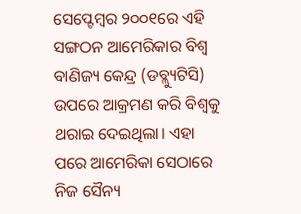ସେପ୍ଟେମ୍ବର ୨୦୦୧ରେ ଏହି ସଙ୍ଗଠନ ଆମେରିକାର ବିଶ୍ୱ ବାଣିଜ୍ୟ କେନ୍ଦ୍ର (ଡବ୍ଲ୍ୟୁଟିସି) ଉପରେ ଆକ୍ରମଣ କରି ବିଶ୍ୱକୁ ଥରାଇ ଦେଇଥିଲା। ଏହା ପରେ ଆମେରିକା ସେଠାରେ ନିଜ ସୈନ୍ୟ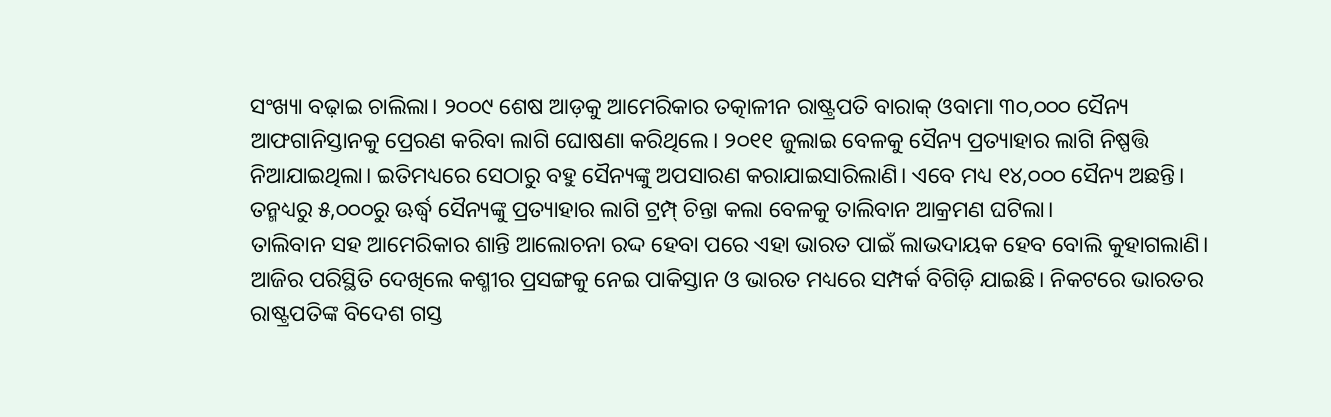ସଂଖ୍ୟା ବଢ଼ାଇ ଚାଲିଲା। ୨୦୦୯ ଶେଷ ଆଡ଼କୁ ଆମେରିକାର ତତ୍କାଳୀନ ରାଷ୍ଟ୍ରପତି ବାରାକ୍‌ ଓବାମା ୩୦,୦୦୦ ସୈନ୍ୟ ଆଫଗାନିସ୍ତାନକୁ ପ୍ରେରଣ କରିବା ଲାଗି ଘୋଷଣା କରିଥିଲେ। ୨୦୧୧ ଜୁଲାଇ ବେଳକୁ ସୈନ୍ୟ ପ୍ରତ୍ୟାହାର ଲାଗି ନିଷ୍ପତ୍ତି ନିଆଯାଇଥିଲା। ଇତିମଧ୍ୟରେ ସେଠାରୁ ବହୁ ସୈନ୍ୟଙ୍କୁ ଅପସାରଣ କରାଯାଇସାରିଲାଣି। ଏବେ ମଧ୍ୟ ୧୪,୦୦୦ ସୈନ୍ୟ ଅଛନ୍ତି। ତନ୍ମଧ୍ୟରୁ ୫,୦୦୦ରୁ ଊର୍ଦ୍ଧ୍ୱ ସୈନ୍ୟଙ୍କୁ ପ୍ରତ୍ୟାହାର ଲାଗି ଟ୍ରମ୍ପ୍‌ ଚିନ୍ତା କଲା ବେଳକୁ ତାଲିବାନ ଆକ୍ରମଣ ଘଟିଲା।
ତାଲିବାନ ସହ ଆମେରିକାର ଶାନ୍ତି ଆଲୋଚନା ରଦ୍ଦ ହେବା ପରେ ଏହା ଭାରତ ପାଇଁ ଲାଭଦାୟକ ହେବ ବୋଲି କୁହାଗଲାଣି। ଆଜିର ପରିସ୍ଥିତି ଦେଖିଲେ କଶ୍ମୀର ପ୍ରସଙ୍ଗକୁ ନେଇ ପାକିସ୍ତାନ ଓ ଭାରତ ମଧ୍ୟରେ ସମ୍ପର୍କ ବିଗିଡ଼ି ଯାଇଛି। ନିକଟରେ ଭାରତର ରାଷ୍ଟ୍ରପତିଙ୍କ ବିଦେଶ ଗସ୍ତ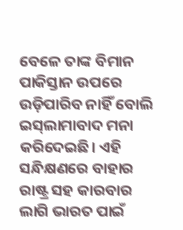ବେଳେ ତାଙ୍କ ବିମାନ ପାକିସ୍ତାନ ଉପରେ ଉଡ଼ିପାରିବ ନାହିଁ ବୋଲି ଇସ୍‌ଲାମାବାଦ ମନା କରିଦେଇଛି। ଏହି ସନ୍ଧିକ୍ଷଣରେ ବାହାର ରାଷ୍ଟ୍ର ସହ କାରବାର ଲାଗି ଭାରତ ପାଇଁ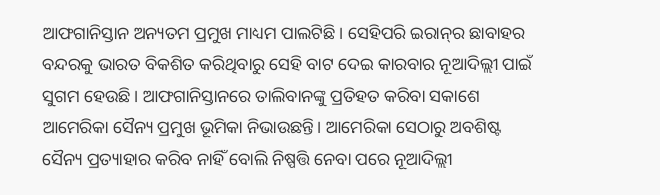ଆଫଗାନିସ୍ତାନ ଅନ୍ୟତମ ପ୍ରମୁଖ ମାଧ୍ୟମ ପାଲଟିଛି। ସେହିପରି ଇରାନ୍‌ର ଛାବାହର ବନ୍ଦରକୁ ଭାରତ ବିକଶିତ କରିଥିବାରୁ ସେହି ବାଟ ଦେଇ କାରବାର ନୂଆଦିଲ୍ଲୀ ପାଇଁ ସୁଗମ ହେଉଛି। ଆଫଗାନିସ୍ତାନରେ ତାଲିବାନଙ୍କୁ ପ୍ରତିହତ କରିବା ସକାଶେ ଆମେରିକା ସୈନ୍ୟ ପ୍ରମୁଖ ଭୂମିକା ନିଭାଉଛନ୍ତି। ଆମେରିକା ସେଠାରୁ ଅବଶିଷ୍ଟ ସୈନ୍ୟ ପ୍ରତ୍ୟାହାର କରିବ ନାହିଁ ବୋଲି ନିଷ୍ପତ୍ତି ନେବା ପରେ ନୂଆଦିଲ୍ଲୀ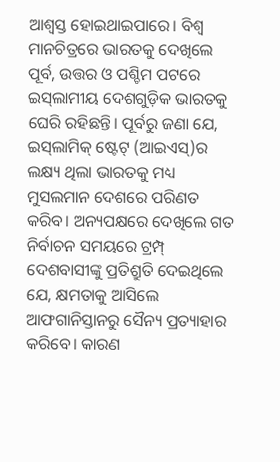ଆଶ୍ୱସ୍ତ ହୋଇଥାଇପାରେ। ବିଶ୍ୱ ମାନଚିତ୍ରରେ ଭାରତକୁ ଦେଖିଲେ ପୂର୍ବ, ଉତ୍ତର ଓ ପଶ୍ଚିମ ପଟରେ ଇସ୍‌ଲାମୀୟ ଦେଶଗୁଡ଼ିକ ଭାରତକୁ ଘେରି ରହିଛନ୍ତି। ପୂର୍ବରୁ ଜଣା ଯେ, ଇସ୍‌ଲାମିକ୍‌ ଷ୍ଟେଟ୍‌ (ଆଇଏସ୍‌)ର ଲକ୍ଷ୍ୟ ଥିଲା ଭାରତକୁ ମଧ୍ୟ ମୁସଲମାନ ଦେଶରେ ପରିଣତ କରିବ। ଅନ୍ୟପକ୍ଷରେ ଦେଖିଲେ ଗତ ନିର୍ବାଚନ ସମୟରେ ଟ୍ରମ୍ପ୍‌ ଦେଶବାସୀଙ୍କୁ ପ୍ରତିଶ୍ରୁତି ଦେଇଥିଲେ ଯେ, କ୍ଷମତାକୁ ଆସିଲେ ଆଫଗାନିସ୍ତାନରୁ ସୈନ୍ୟ ପ୍ରତ୍ୟାହାର କରିବେ। କାରଣ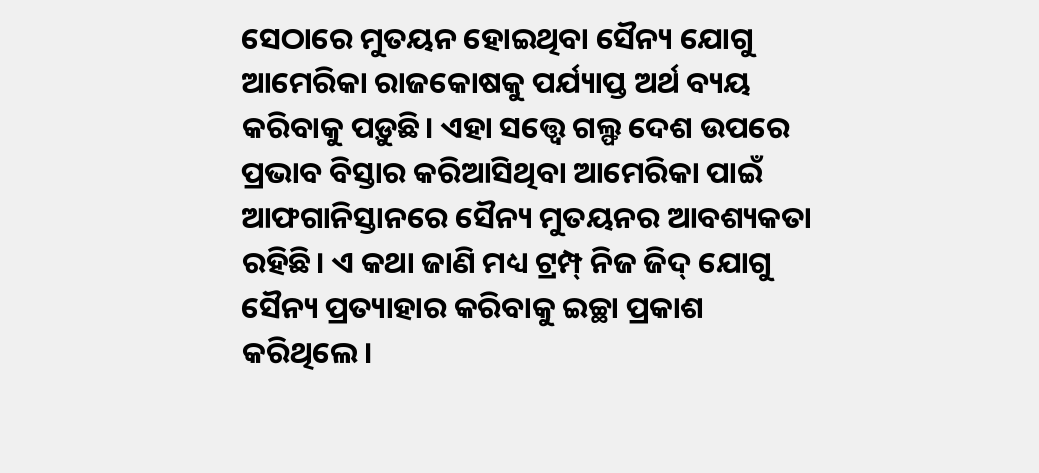ସେଠାରେ ମୁତୟନ ହୋଇଥିବା ସୈନ୍ୟ ଯୋଗୁ ଆମେରିକା ରାଜକୋଷକୁ ପର୍ଯ୍ୟାପ୍ତ ଅର୍ଥ ବ୍ୟୟ କରିବାକୁ ପଡ଼ୁଛି। ଏହା ସତ୍ତ୍ୱେ ଗଲ୍ଫ ଦେଶ ଉପରେ ପ୍ରଭାବ ବିସ୍ତାର କରିଆସିଥିବା ଆମେରିକା ପାଇଁ ଆଫଗାନିସ୍ତାନରେ ସୈନ୍ୟ ମୁତୟନର ଆବଶ୍ୟକତା ରହିଛି। ଏ କଥା ଜାଣି ମଧ୍ୟ ଟ୍ରମ୍ପ୍‌ ନିଜ ଜିଦ୍‌ ଯୋଗୁ ସୈନ୍ୟ ପ୍ରତ୍ୟାହାର କରିବାକୁ ଇଚ୍ଛା ପ୍ରକାଶ କରିଥିଲେ।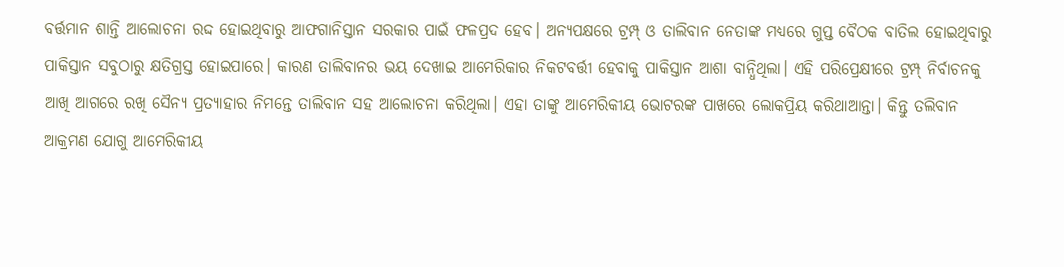ବର୍ତ୍ତମାନ ଶାନ୍ତି ଆଲୋଚନା ରଦ୍ଦ ହୋଇଥିବାରୁ ଆଫଗାନିସ୍ତାନ ସରକାର ପାଇଁ ଫଳପ୍ରଦ ହେବ। ଅନ୍ୟପକ୍ଷରେ ଟ୍ରମ୍ପ୍‌ ଓ ତାଲିବାନ ନେତାଙ୍କ ମଧ୍ୟରେ ଗୁପ୍ତ ବୈଠକ ବାତିଲ ହୋଇଥିବାରୁ ପାକିସ୍ତାନ ସବୁଠାରୁ କ୍ଷତିଗ୍ରସ୍ତ ହୋଇପାରେ। କାରଣ ତାଲିବାନର ଭୟ ଦେଖାଇ ଆମେରିକାର ନିକଟବର୍ତ୍ତୀ ହେବାକୁ ପାକିସ୍ତାନ ଆଶା ବାନ୍ଧିଥିଲା। ଏହି ପରିପ୍ରେକ୍ଷୀରେ ଟ୍ରମ୍ପ୍‌ ନିର୍ବାଚନକୁ ଆଖି ଆଗରେ ରଖି ସୈନ୍ୟ ପ୍ରତ୍ୟାହାର ନିମନ୍ତେ ତାଲିବାନ ସହ ଆଲୋଚନା କରିଥିଲା। ଏହା ତାଙ୍କୁ ଆମେରିକୀୟ ଭୋଟରଙ୍କ ପାଖରେ ଲୋକପ୍ରିୟ କରିଥାଆନ୍ତା। କିନ୍ତୁ ତଲିବାନ ଆକ୍ରମଣ ଯୋଗୁ ଆମେରିକୀୟ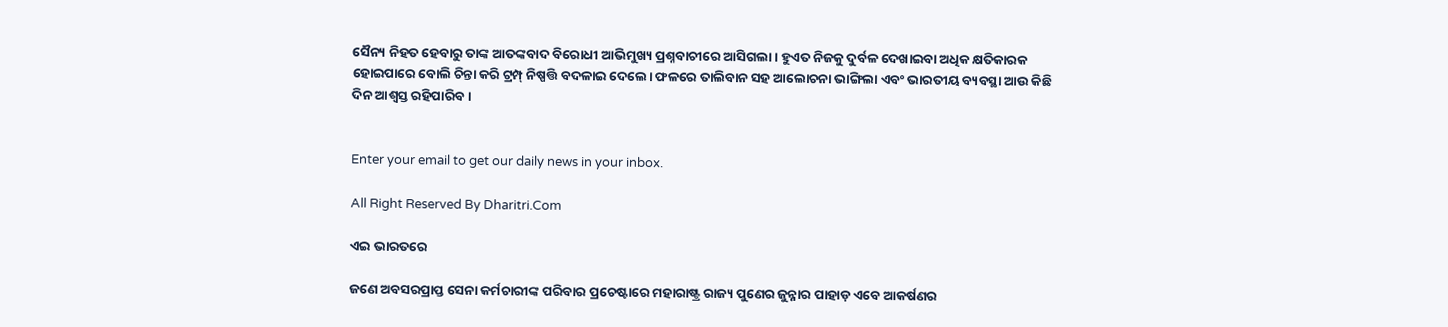ସୈନ୍ୟ ନିହତ ହେବାରୁ ତାଙ୍କ ଆତଙ୍କବାଦ ବିରୋଧୀ ଆଭିମୁଖ୍ୟ ପ୍ରଶ୍ନବାଚୀରେ ଆସିଗଲା। ହୁଏତ ନିଜକୁ ଦୁର୍ବଳ ଦେଖାଇବା ଅଧିକ କ୍ଷତିକାରକ ହୋଇପାରେ ବୋଲି ଚିନ୍ତା କରି ଟ୍ରମ୍ପ୍‌ ନିଷ୍ପତ୍ତି ବଦଳାଇ ଦେଲେ। ଫଳରେ ତାଲିବାନ ସହ ଆଲୋଚନା ଭାଙ୍ଗିଲା ଏବଂ ଭାରତୀୟ ବ୍ୟବସ୍ଥା ଆଉ କିଛି ଦିନ ଆଶ୍ୱସ୍ତ ରହିପାରିବ।


Enter your email to get our daily news in your inbox.

All Right Reserved By Dharitri.Com

ଏଇ ଭାରତରେ

ଜଣେ ଅବସରପ୍ରାପ୍ତ ସେନା କର୍ମଚାରୀଙ୍କ ପରିବାର ପ୍ରଚେଷ୍ଟାରେ ମହାରାଷ୍ଟ୍ର ରାଜ୍ୟ ପୁଣେର ଜୁନ୍ନାର ପାହାଡ଼ ଏବେ ଆକର୍ଷଣର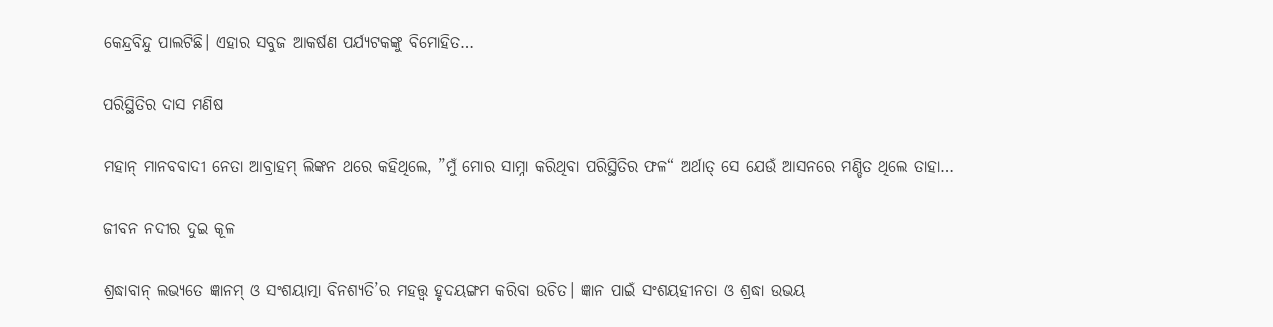କେନ୍ଦ୍ରବିନ୍ଦୁ ପାଲଟିଛି। ଏହାର ସବୁଜ ଆକର୍ଷଣ ପର୍ଯ୍ୟଟକଙ୍କୁ ବିମୋହିତ…

ପରିସ୍ଥିତିର ଦାସ ମଣିଷ

ମହାନ୍‌ ମାନବବାଦୀ ନେତା ଆବ୍ରାହମ୍‌ ଲିଙ୍କନ ଥରେ କହିଥିଲେ, ”ମୁଁ ମୋର ସାମ୍ନା କରିଥିବା ପରିସ୍ଥିତିର ଫଳ“ ଅର୍ଥାତ୍‌ ସେ ଯେଉଁ ଆସନରେ ମଣ୍ଡିତ ଥିଲେ ତାହା…

ଜୀବନ ନଦୀର ଦୁଇ କୂଳ

ଶ୍ରଦ୍ଧାବାନ୍‌ ଲଭ୍ୟତେ ଜ୍ଞାନମ୍‌ ଓ ସଂଶୟାତ୍ମା ବିନଶ୍ୟତି’ର ମହତ୍ତ୍ୱ ହୃଦୟଙ୍ଗମ କରିବା ଉଚିତ। ଜ୍ଞାନ ପାଇଁ ସଂଶୟହୀନତା ଓ ଶ୍ରଦ୍ଧା ଉଭୟ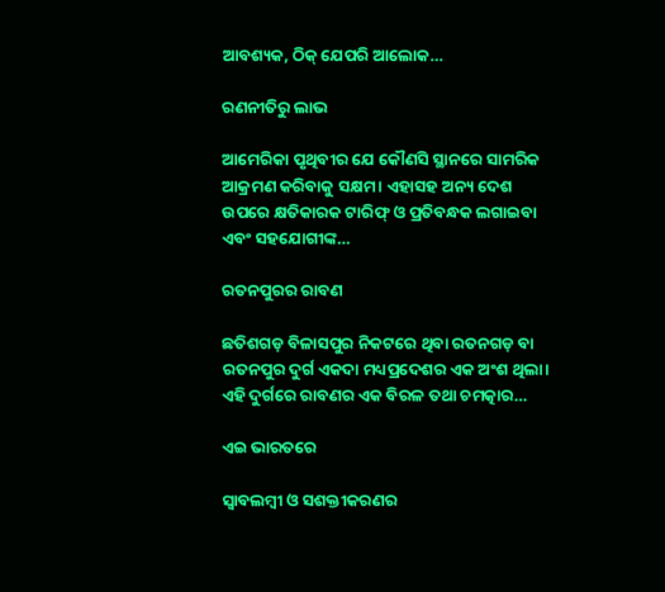ଆବଶ୍ୟକ, ଠିକ୍‌ ଯେପରି ଆଲୋକ…

ରଣନୀତିରୁ ଲାଭ

ଆମେରିକା ପୃଥିବୀର ଯେ କୌଣସି ସ୍ଥାନରେ ସାମରିକ ଆକ୍ରମଣ କରିବାକୁ ସକ୍ଷମ। ଏହାସହ ଅନ୍ୟ ଦେଶ ଉପରେ କ୍ଷତିକାରକ ଟାରିଫ୍‌ ଓ ପ୍ରତିବନ୍ଧକ ଲଗାଇବା ଏବଂ ସହଯୋଗୀଙ୍କ…

ରତନପୁରର ରାବଣ

ଛତିଶଗଡ଼ ବିଳାସପୁର ନିକଟରେ ଥିବା ରତନଗଡ଼ ବା ରତନପୁର ଦୁର୍ଗ ଏକଦା ମଧ୍ୟପ୍ରଦେଶର ଏକ ଅଂଶ ଥିଲା। ଏହି ଦୁର୍ଗରେ ରାବଣର ଏକ ବିରଳ ତଥା ଚମତ୍କାର…

ଏଇ ଭାରତରେ

ସ୍ବାବଲମ୍ବୀ ଓ ସଶକ୍ତୀକରଣର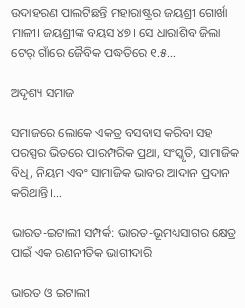ଉଦାହରଣ ପାଲଟିଛନ୍ତି ମହାରାଷ୍ଟ୍ରର ଜୟଶ୍ରୀ ଗୋର୍ଖା ମାଳୀ। ଜୟଶ୍ରୀଙ୍କ ବୟସ ୪୭। ସେ ଧାରାଶିବ ଜିଲା ଟେର୍‌ ଗାଁରେ ଜୈବିକ ପଦ୍ଧତିରେ ୧.୫…

ଅଦୃଶ୍ୟ ସମାଜ

ସମାଜରେ ଲୋକେ ଏକତ୍ର ବସବାସ କରିବା ସହ ପରସ୍ପର ଭିତରେ ପାରମ୍ପରିକ ପ୍ରଥା, ସଂସ୍କୃତି, ସାମାଜିକ ବିଧି, ନିୟମ ଏବଂ ସାମାଜିକ ଭାବର ଆଦାନ ପ୍ରଦାନ କରିଥାନ୍ତି।…

ଭାରତ-ଇଟାଲୀ ସମ୍ପର୍କ: ଭାରତ-ଭୂମଧ୍ୟସାଗର କ୍ଷେତ୍ର ପାଇଁ ଏକ ରଣନୀତିକ ଭାଗୀଦାରି

ଭାରତ ଓ ଇଟାଲୀ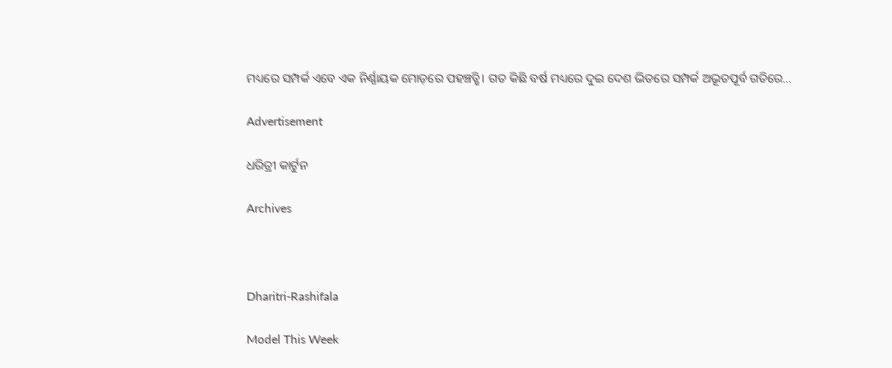ମଧ୍ୟରେ ସମ୍ପର୍କ ଏବେ ଏକ ନିର୍ଣ୍ଣାୟକ ମୋଡ଼ରେ ପହଞ୍ଚତ୍ଛି। ଗତ କିଛି ବର୍ଷ ମଧ୍ୟରେ ଦୁଇ ଦେଶ ଭିତରେ ସମ୍ପର୍କ ଅଭୂତପୂର୍ବ ଗତିରେ…

Advertisement

ଧରିତ୍ରୀ କାର୍ଟୁନ

Archives



Dharitri-Rashifala

Model This Week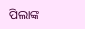ପିଲାଙ୍କ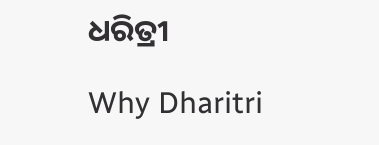ଧରିତ୍ରୀ

Why Dharitri